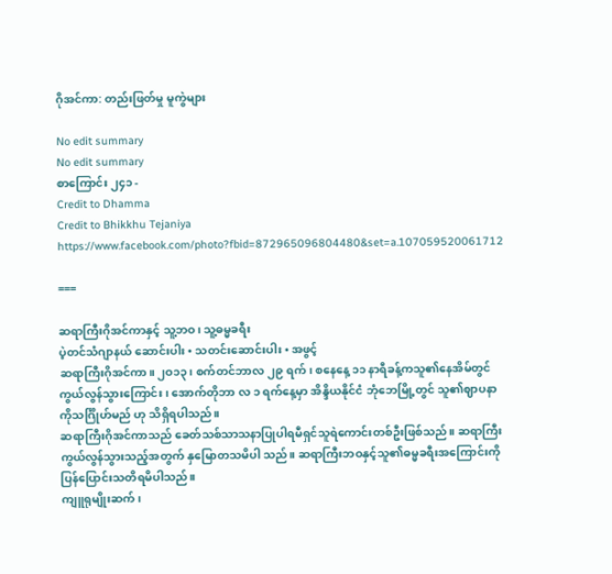ဂိုအင်ကာ: တည်းဖြတ်မှု မူကွဲများ

No edit summary
No edit summary
စာကြောင်း ၂၄၁ -
Credit to Dhamma
Credit to Bhikkhu Tejaniya
https://www.facebook.com/photo?fbid=872965096804480&set=a.107059520061712

===

ဆရာကြီးဂိုအင်ကာနှင့် သူ့ဘဝ၊ သူ့ဓမ္မခရီး
ပဲ့တင်သံဂျာနယ် ဆောင်းပါး • သတင်းဆောင်းပါး • အဖွင့်
ဆရာကြီးဂိုအင်ကာ။ ၂ဝ၁၃၊ စက်တင်ဘာလ ၂၉ ရက်၊ စနေနေ့ ၁၁ နာရီခန့်ကသူ၏နေအိမ်တွင် ကွယ်လွန်သွားကြောင်း၊ အောက်တိုဘာ လ ၁ ရက်နေ့မှာ အိန္ဒိယနိုင်ငံ ဘုံဘေမြို့တွင် သူ၏ဈာပနာကိုသင်္ဂြိုဟ်မည် ဟု သိရှိရပါသည်။
ဆရာကြီးဂိုအင်ကာသည် ခေတ်သစ်သာသနာပြုပါရမီရှင်သူရဲကောင်းတစ်ဦးဖြစ်သည်။ ဆရာကြီးကွယ်လွန်သွားသည့်အတွက် နှမြောတသမိပါ သည်။ ဆရာကြီးဘဝနှင့်သူ၏ဓမ္မခရီးအကြောင်းကို ပြန်ပြောင်းသတိရမိပါသည်။
ကျူရုမျိုးဆက်၊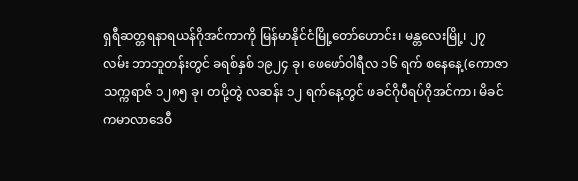ရှရီဆတ္တရနာရယန်ဂိုအင်ကာကို မြန်မာနိုင်ငံမြို့တော်ဟောင်း၊ မန္တလေးမြို့၊ ၂၇ လမ်း ဘာဘူတန်းတွင် ခရစ်နှစ် ၁၉၂၄ ခု၊ ဖေဖော်ဝါရီလ ၁၆ ရက် စနေနေ့(ကောဇာသက္ကရာဇ် ၁၂၈၅ ခု၊ တပို့တွဲ လဆန်း ၁၂ ရက်နေ့တွင် ဖခင်ဂိုပီရပ်ဂိုအင်ကာ၊ မိခင်ကမာလာဒေဝီ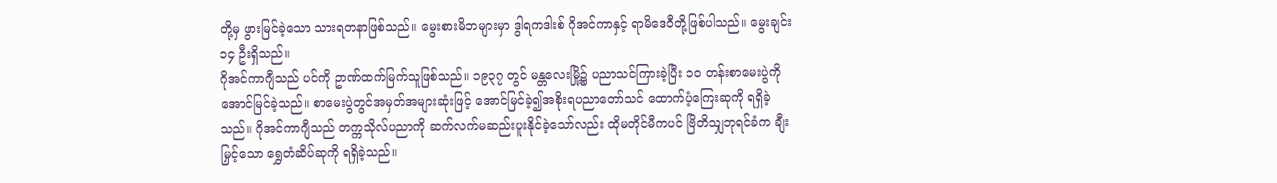တို့မှ ဖွားမြင်ခဲ့သော သားရတနာဖြစ်သည်။ မွေးစားမိဘများမှာ ဒွါရကဒါးစ် ဂိုအင်ကာနှင့် ရာမိဒေဝီတို့ဖြစ်ပါသည်။ မွေးချင်း ၁၄ ဦးရှိသည်။
ဂိုအင်ကာဂျီသည် ပင်ကို ဥာဏ်ထက်မြက်သူဖြစ်သည်။ ၁၉၃၇ တွင် မန္တလေးမြို့၌ ပညာသင်ကြားခဲ့ပြီး ၁ဝ တန်းစာမေးပွဲကို အောင်မြင်ခဲ့သည်။ စာမေးပွဲတွင်အမှတ်အများဆုံးဖြင့် အောင်မြင်ခဲ့၍အစိုးရပညာတော်သင် ထောက်ပံ့ကြေးဆုကို ရရှိခဲ့သည်။ ဂိုအင်ကာဂျီသည် တက္ကသိုလ်ပညာကို ဆက်လက်မဆည်းပူးနိုင်ခဲ့သော်လည်း ထိုမတိုင်မီကပင် ဗြိတိသျှဘုရင်ခံက ချီးမြှင့်သော ရွှေတံဆိပ်ဆုကို ရရှိခဲ့သည်။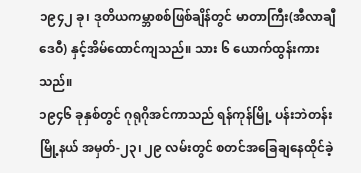၁၉၄၂ ခု၊ ဒုတိယကမ္ဘာစစ်ဖြစ်ချိန်တွင် မာတာကြီး(အီလာချီဒေဝီ) နှင့်အိမ်ထောင်ကျသည်။ သား ၆ ယောက်ထွန်းကားသည်။
၁၉၄၆ ခုနှစ်တွင် ဂုရုဂိုအင်ကာသည် ရန်ကုန်မြို့ ပန်းဘဲတန်းမြို့နယ် အမှတ်-၂၃၊ ၂၉ လမ်းတွင် စတင်အခြေချနေထိုင်ခဲ့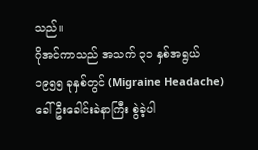သည်။
ဂိုအင်ကာသည် အသက် ၃၁ နှစ်အရွယ် ၁၉၅၅ ခုနှစ်တွင် (Migraine Headache)ခေါ် ဦးခေါင်းခဲနာကြီး စွဲခဲ့ပါ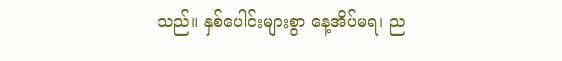သည်။ နှစ်ပေါင်းများစွာ နေ့အိပ်မရ၊ ည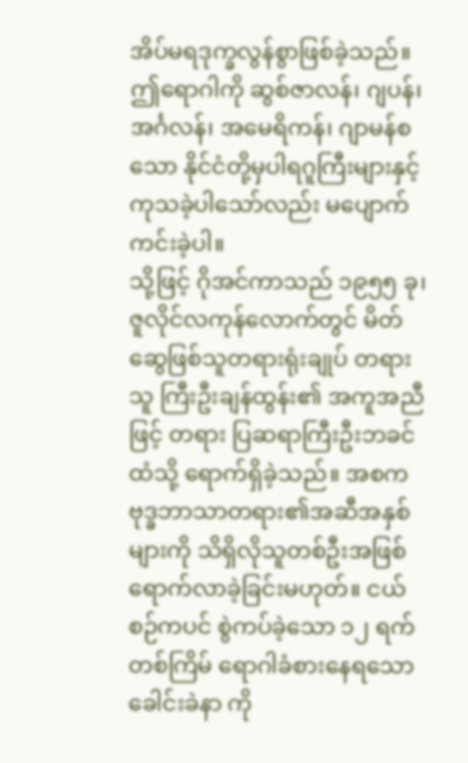အိပ်မရဒုက္ခလွန်စွာဖြစ်ခဲ့သည်။ ဤရောဂါကို ဆွစ်ဇာလန်၊ ဂျပန်၊ အင်္ဂလန်၊ အမေရိကန်၊ ဂျာမန်စသော နိုင်ငံတို့မှပါရဂူကြီးများနှင့်ကုသခဲ့ပါသော်လည်း မပျောက်ကင်းခဲ့ပါ။
သို့ဖြင့် ဂိုအင်ကာသည် ၁၉၅၅ ခု၊ ဇူလိုင်လကုန်လောက်တွင် မိတ်ဆွေဖြစ်သူတရားရုံးချုပ် တရားသူ ကြီးဦးချန်ထွန်း၏ အကူအညီဖြင့် တရား ပြဆရာကြီးဦးဘခင်ထံသို့ ရောက်ရှိခဲ့သည်။ အစက ဗုဒ္ခဘာသာတရား၏အဆီအနှစ်များကို သိရှိလိုသူတစ်ဦးအဖြစ်ရောက်လာခဲ့ခြင်းမဟုတ်။ ငယ်စဉ်ကပင် စွဲကပ်ခဲ့သော ၁၂ ရက်တစ်ကြိမ် ရောဂါခံစားနေရသော ခေါင်းခဲနာ ကို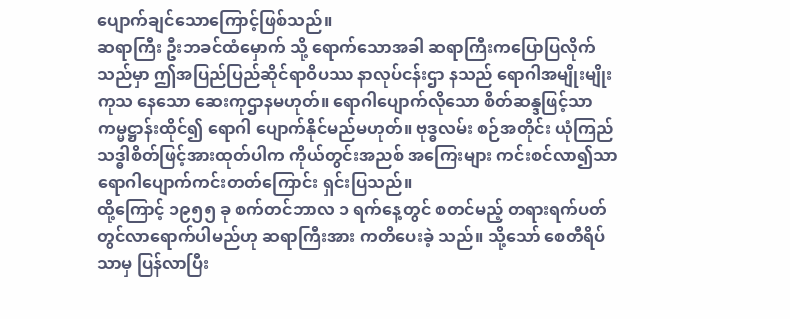ပျောက်ချင်သောကြောင့်ဖြစ်သည်။
ဆရာကြီး ဦးဘခင်ထံမှောက် သို့ ရောက်သောအခါ ဆရာကြီးကပြောပြလိုက်သည်မှာ ဤအပြည်ပြည်ဆိုင်ရာဝိပဿ နာလုပ်ငန်းဌာ နသည် ရောဂါအမျိုးမျိုးကုသ နေသော ဆေးကုဌာနမဟုတ်။ ရောဂါပျောက်လိုသော စိတ်ဆန္ဒဖြင့်သာ ကမ္မဋ္ဌာန်းထိုင်၍ ရောဂါ ပျောက်နိုင်မည်မဟုတ်။ ဗုဒ္ဓလမ်း စဉ်အတိုင်း ယုံကြည်သဒ္ဓါစိတ်ဖြင့်အားထုတ်ပါက ကိုယ်တွင်းအညစ် အကြေးများ ကင်းစင်လာ၍သာ ရောဂါပျောက်ကင်းတတ်ကြောင်း ရှင်းပြသည်။
ထို့ကြောင့် ၁၉၅၅ ခု စက်တင်ဘာလ ၁ ရက်နေ့တွင် စတင်မည့် တရားရက်ပတ်တွင်လာရောက်ပါမည်ဟု ဆရာကြီးအား ကတိပေးခဲ့ သည်။ သို့သော် စေတီရိပ်သာမှ ပြန်လာပြီး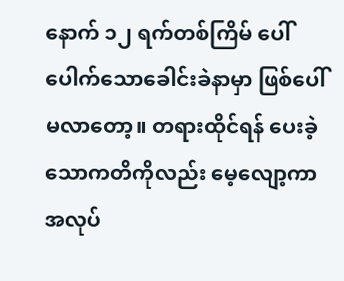နောက် ၁၂ ရက်တစ်ကြိမ် ပေါ်ပေါက်သောခေါင်းခဲနာမှာ ဖြစ်ပေါ်မလာတော့။ တရားထိုင်ရန် ပေးခဲ့ သောကတိကိုလည်း မေ့လျော့ကာ အလုပ်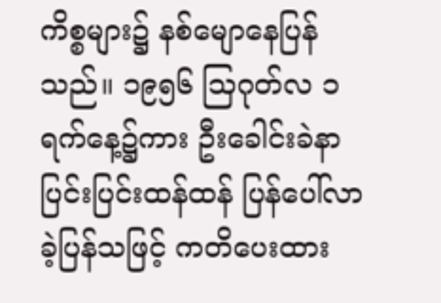ကိစ္စများ၌ နစ်မျောနေပြန်သည်။ ၁၉၅၆ သြဂုတ်လ ၁ ရက်နေ့၌ကား ဦးခေါင်းခဲနာ ပြင်းပြင်းထန်ထန် ပြန်ပေါ်လာခဲ့ပြန်သဖြင့် ကတိပေးထား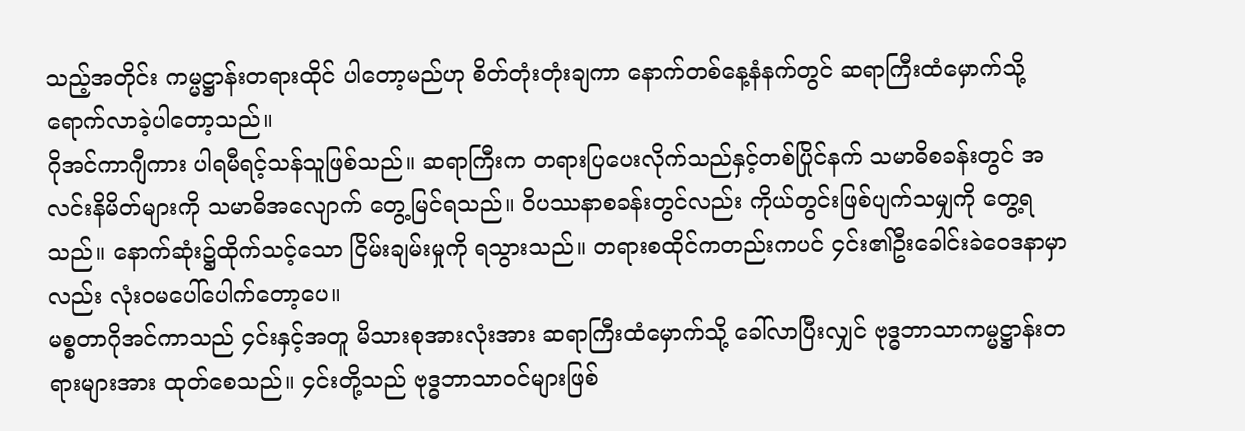သည့်အတိုင်း ကမ္မဋ္ဌာန်းတရားထိုင် ပါတော့မည်ဟု စိတ်တုံးတုံးချကာ နောက်တစ်နေ့နံနက်တွင် ဆရာကြီးထံမှောက်သို့ ရောက်လာခဲ့ပါတော့သည်။
ဂိုအင်ကာဂျီကား ပါရမီရင့်သန်သူဖြစ်သည်။ ဆရာကြီးက တရားပြပေးလိုက်သည်နှင့်တစ်ပြိုင်နက် သမာဓိစခန်းတွင် အလင်းနိမိတ်များကို သမာဓိအလျောက် တွေ့မြင်ရသည်။ ဝိပဿနာစခန်းတွင်လည်း ကိုယ်တွင်းဖြစ်ပျက်သမျှကို တွေ့ရသည်။ နောက်ဆုံး၌ထိုက်သင့်သော ငြိမ်းချမ်းမှုကို ရသွားသည်။ တရားစထိုင်ကတည်းကပင် ၄င်း၏ဦးခေါင်းခဲဝေဒနာမှာလည်း လုံးဝမပေါ်ပေါက်တော့ပေ။
မစ္စတာဂိုအင်ကာသည် ၄င်းနှင့်အတူ မိသားစုအားလုံးအား ဆရာကြီးထံမှောက်သို့ ခေါ်လာပြီးလျှင် ဗုဒ္ဓဘာသာကမ္မဋ္ဌာန်းတရားများအား ထုတ်စေသည်။ ၄င်းတို့သည် ဗုဒ္ဓဘာသာဝင်များဖြစ်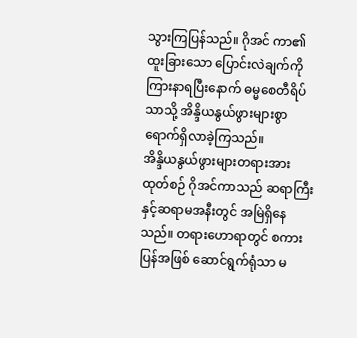သွားကြပြန်သည်။ ဂိုအင် ကာ၏ထူးခြားသော ပြောင်းလဲချက်ကို ကြားနာရပြီးနောက် ဓမ္မစေတီရိပ်သာသို့ အိန္ဒိယနွယ်ဖွားများစွာ ရောက်ရှိလာခဲ့ကြသည်။
အိန္ဒိယနွယ်ဖွားများတရားအားထုတ်စဉ် ဂိုအင်ကာသည် ဆရာကြီးနှင့်ဆရာမအနီးတွင် အမြဲရှိနေသည်။ တရားဟောရာတွင် စကားပြန်အဖြစ် ဆောင်ရွက်ရုံသာ မ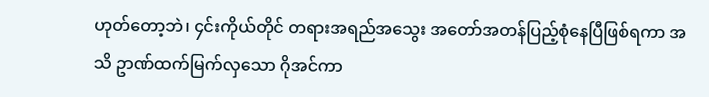ဟုတ်တော့ဘဲ၊ ၄င်းကိုယ်တိုင် တရားအရည်အသွေး အတော်အတန်ပြည့်စုံနေပြီဖြစ်ရကာ အသိ ဥာဏ်ထက်မြက်လှသော ဂိုအင်ကာ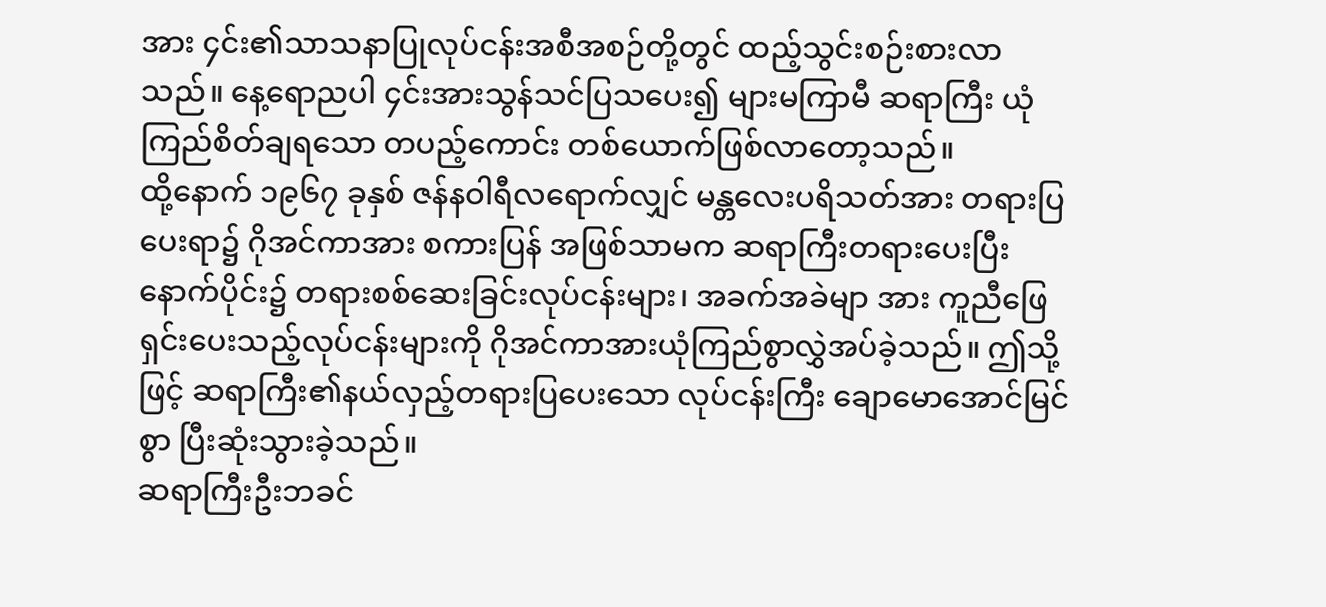အား ၄င်း၏သာသနာပြုလုပ်ငန်းအစီအစဉ်တို့တွင် ထည့်သွင်းစဉ်းစားလာသည်။ နေ့ရောညပါ ၄င်းအားသွန်သင်ပြသပေး၍ များမကြာမီ ဆရာကြီး ယုံကြည်စိတ်ချရသော တပည့်ကောင်း တစ်ယောက်ဖြစ်လာတော့သည်။
ထို့နောက် ၁၉၆၇ ခုနှစ် ဇန်နဝါရီလရောက်လျှင် မန္တလေးပရိသတ်အား တရားပြပေးရာ၌ ဂိုအင်ကာအား စကားပြန် အဖြစ်သာမက ဆရာကြီးတရားပေးပြီးနောက်ပိုင်း၌ တရားစစ်ဆေးခြင်းလုပ်ငန်းများ၊ အခက်အခဲမျာ အား ကူညီဖြေရှင်းပေးသည့်လုပ်ငန်းများကို ဂိုအင်ကာအားယုံကြည်စွာလွှဲအပ်ခဲ့သည်။ ဤသို့ဖြင့် ဆရာကြီး၏နယ်လှည့်တရားပြပေးသော လုပ်ငန်းကြီး ချောမောအောင်မြင်စွာ ပြီးဆုံးသွားခဲ့သည်။
ဆရာကြီးဦးဘခင်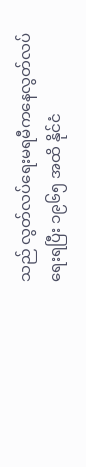သည် လွတ်လပ်ရေးမရမီကနေလွတ်လပ်ရေးရပြီး ၁၉၆၅ အထိ နိုင်ငံ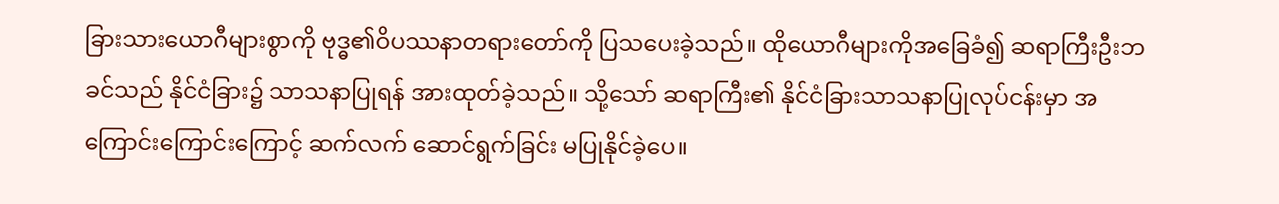ခြားသားယောဂီများစွာကို ဗုဒ္ဓ၏ဝိပဿနာတရားတော်ကို ပြသပေးခဲ့သည်။ ထိုယောဂီများကိုအခြေခံ၍ ဆရာကြီးဦးဘခင်သည် နိုင်ငံခြား၌ သာသနာပြုရန် အားထုတ်ခဲ့သည်။ သို့သော် ဆရာကြီး၏ နိုင်ငံခြားသာသနာပြုလုပ်ငန်းမှာ အကြောင်းကြောင်းကြောင့် ဆက်လက် ဆောင်ရွက်ခြင်း မပြုနိုင်ခဲ့ပေ။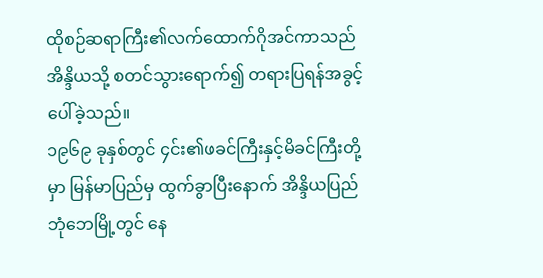ထိုစဉ်ဆရာကြီး၏လက်ထောက်ဂိုအင်ကာသည် အိန္ဒိယသို့ စတင်သွားရောက်၍ တရားပြရန်အခွင့်ပေါ်ခဲ့သည်။
၁၉၆၉ ခုနှစ်တွင် ၄င်း၏ဖခင်ကြီးနှင့်မိခင်ကြီးတို့မှာ မြန်မာပြည်မှ ထွက်ခွာပြီးနောက် အိန္ဒိယပြည် ဘုံဘေမြို့တွင် နေ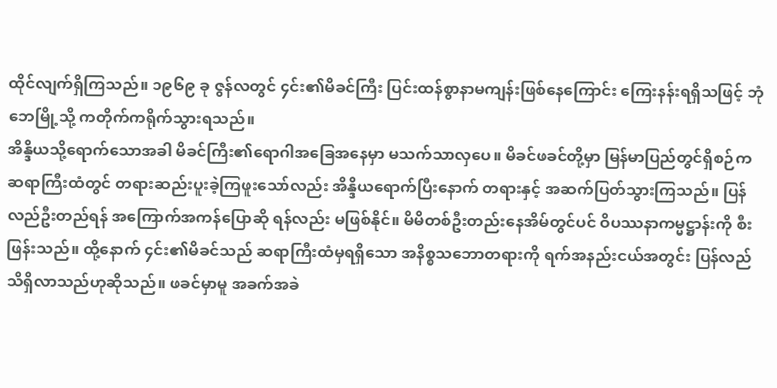ထိုင်လျက်ရှိကြသည်။ ၁၉၆၉ ခု ဇွန်လတွင် ၄င်း၏မိခင်ကြီး ပြင်းထန်စွာနာမကျန်းဖြစ်နေကြောင်း ကြေးနန်းရရှိသဖြင့် ဘုံဘေမြို့သို့ ကတိုက်ကရိုက်သွားရသည်။
အိန္ဒိယသို့ရောက်သောအခါ မိခင်ကြီး၏ရောဂါအခြေအနေမှာ မသက်သာလှပေ။ မိခင်ဖခင်တို့မှာ မြန်မာပြည်တွင်ရှိစဉ်က ဆရာကြီးထံတွင် တရားဆည်းပူးခဲ့ကြဖူးသော်လည်း အိန္ဒိယရောက်ပြီးနောက် တရားနှင့် အဆက်ပြတ်သွားကြသည်။ ပြန်လည်ဦးတည်ရန် အကြောက်အကန်ပြောဆို ရန်လည်း မဖြစ်နိုင်။ မိမိတစ်ဦးတည်းနေအိမ်တွင်ပင် ဝိပဿနာကမ္မဋ္ဌာန်းကို စီးဖြန်းသည်။ ထို့နောက် ၄င်း၏မိခင်သည် ဆရာကြီးထံမှရရှိသော အနိစ္စသဘောတရားကို ရက်အနည်းငယ်အတွင်း ပြန်လည်သိရှိလာသည်ဟုဆိုသည်။ ဖခင်မှာမူ အခက်အခဲ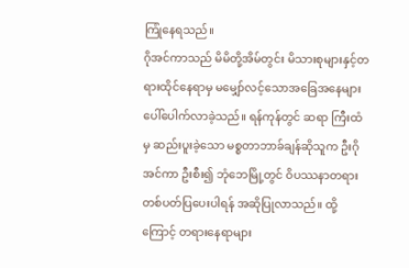ကြုံနေရသည်။
ဂိုအင်ကာသည် မိမိတို့အိမ်တွင်း မိသားစုများနှင့်တရားထိုင်နေရာမှ မမျှော်လင့်သောအခြေအနေများ ပေါ်ပေါက်လာခဲ့သည်။ ရန်ကုန်တွင် ဆရာ ကြီးထံမှ ဆည်းပူးခဲ့သော မစ္စတာဘာခ်ချန်ဆိုသူက ဦးဂိုအင်ကာ ဦးစီး၍ ဘုံဘေမြို့တွင် ဝိပဿနာတရားတစ်ပတ်ပြပေးပါရန် အဆိုပြုလာသည်။ ထို့ကြောင့် တရားနေရာများ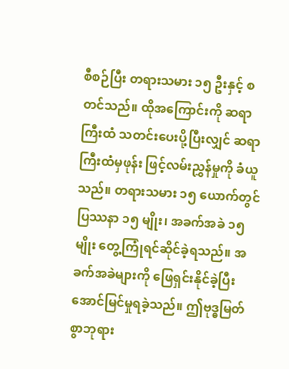စီစဉ်ပြီး တရားသမား ၁၅ ဦးနှင့် စတင်သည်။ ထိုအကြောင်းကို ဆရာကြီးထံ သတင်းပေးပို့ပြီးလျှင် ဆရာကြီးထံမှဖုန်း ဖြင့်လမ်းညွှန်မှုကို ခံယူသည်။ တရားသမား ၁၅ ယောက်တွင် ပြဿနာ ၁၅ မျိုး၊ အခက်အခဲ ၁၅ မျိုး တွေ့ကြုံရင်ဆိုင်ခဲ့ရသည်။ အခက်အခဲများကို ဖြေရှင်းနိုင်ခဲ့ပြီး အောင်မြင်မှုရခဲ့သည်။ ဤဗုဒ္ဓမြတ်စွာဘုရား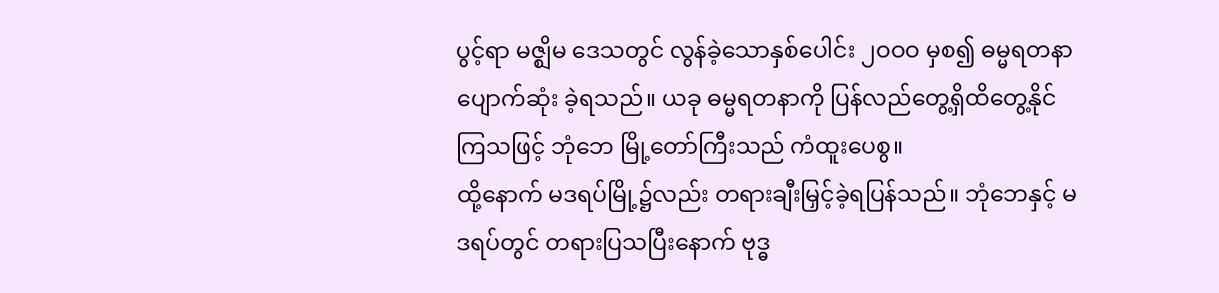ပွင့်ရာ မဇ္ဈိမ ဒေသတွင် လွန်ခဲ့သောနှစ်ပေါင်း ၂ဝဝဝ မှစ၍ ဓမ္မရတနာ ပျောက်ဆုံး ခဲ့ရသည်။ ယခု ဓမ္မရတနာကို ပြန်လည်တွေ့ရှိထိတွေ့နိုင်ကြသဖြင့် ဘုံဘေ မြို့တော်ကြီးသည် ကံထူးပေစွ။
ထို့နောက် မဒရပ်မြို့၌လည်း တရားချီးမြှင့်ခဲ့ရပြန်သည်။ ဘုံဘေနှင့် မဒရပ်တွင် တရားပြသပြီးနောက် ဗုဒ္ဓ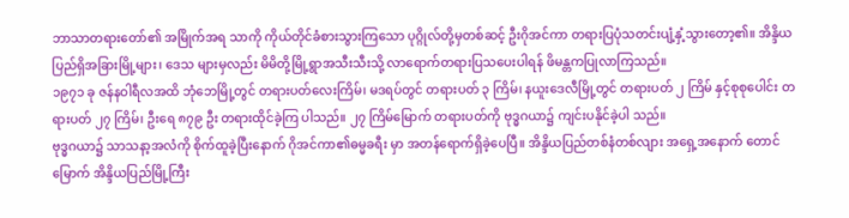ဘာသာတရားတော်၏ အမြိုက်အရ သာကို ကိုယ်တိုင်ခံစားသွားကြသော ပုဂ္ဂိုလ်တို့မှတစ်ဆင့် ဦးဂိုအင်ကာ တရားပြပုံသတင်းပျံ့နှံ့သွားတော့၏။ အိန္ဒိယပြည်ရှိအခြားမြို့များ၊ ဒေသ များမှလည်း မိမိတို့မြို့ရွာအသီးသီးသို့ လာရောက်တရားပြသပေးပါရန် ဖိမန္တကပြုလာကြသည်။
၁၉၇၁ ခု ဇန်နဝါရီလအထိ ဘုံဘေမြို့တွင် တရားပတ်လေးကြိမ်၊ မဒရပ်တွင် တရားပတ် ၃ ကြိမ်၊ နယူးဒေလီမြို့တွင် တရားပတ် ၂ ကြိမ် နှင့်စုစုပေါင်း တရားပတ် ၂၇ ကြိမ်၊ ဦးရေ ၈၇၉ ဦး တရားထိုင်ခဲ့ကြ ပါသည်။ ၂၇ ကြိမ်မြောက် တရားပတ်ကို ဗုဒ္ဓဂယာ၌ ကျင်းပနိုင်ခဲ့ပါ သည်။
ဗုဒ္ဓဂယာ၌ သာသနာ့အလံကို စိုက်ထူခဲ့ပြီးနောက် ဂိုအင်ကာ၏ဓမ္မခရီး မှာ အတန်ရောက်ရှိခဲ့ပေပြီ။ အိန္ဒိယပြည်တစ်နံတစ်လျား အရှေ့အနောက် တောင်မြောက် အိန္ဒိယပြည်မြို့ကြီး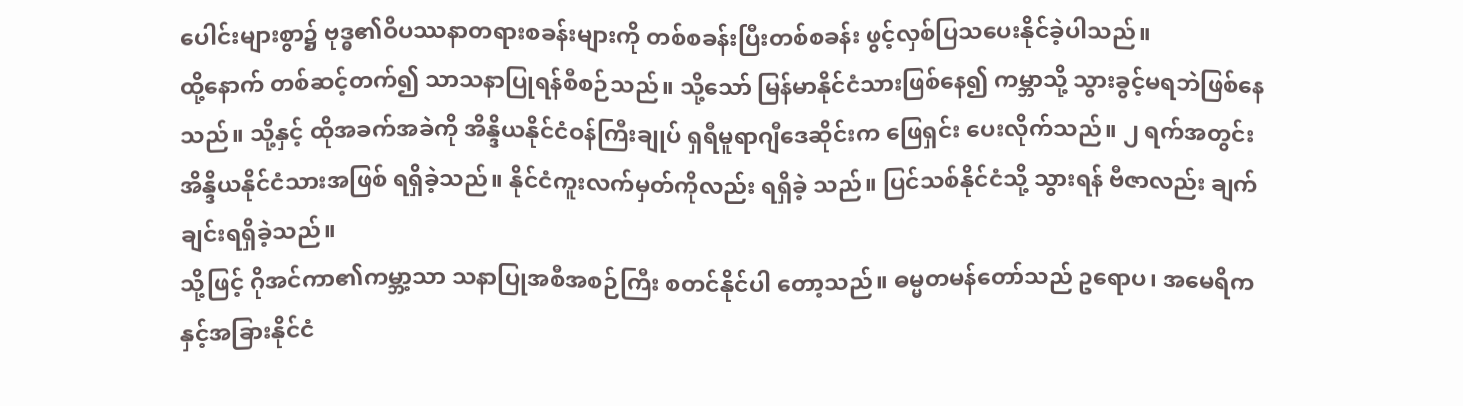ပေါင်းများစွာ၌ ဗုဒ္ဓ၏ဝိပဿနာတရားစခန်းများကို တစ်စခန်းပြီးတစ်စခန်း ဖွင့်လှစ်ပြသပေးနိုင်ခဲ့ပါသည်။
ထို့နောက် တစ်ဆင့်တက်၍ သာသနာပြုရန်စီစဉ်သည်။ သို့သော် မြန်မာနိုင်ငံသားဖြစ်နေ၍ ကမ္ဘာသို့ သွားခွင့်မရဘဲဖြစ်နေသည်။ သို့နှင့် ထိုအခက်အခဲကို အိန္ဒိယနိုင်ငံဝန်ကြီးချုပ် ရှရီမူရာဂျီဒေဆိုင်းက ဖြေရှင်း ပေးလိုက်သည်။ ၂ ရက်အတွင်း အိန္ဒိယနိုင်ငံသားအဖြစ် ရရှိခဲ့သည်။ နိုင်ငံကူးလက်မှတ်ကိုလည်း ရရှိခဲ့ သည်။ ပြင်သစ်နိုင်ငံသို့ သွားရန် ဗီဇာလည်း ချက်ချင်းရရှိခဲ့သည်။
သို့ဖြင့် ဂိုအင်ကာ၏ကမ္ဘာ့သာ သနာပြုအစီအစဉ်ကြီး စတင်နိုင်ပါ တော့သည်။ ဓမ္မတမန်တော်သည် ဥရောပ၊ အမေရိကနှင့်အခြားနိုင်ငံ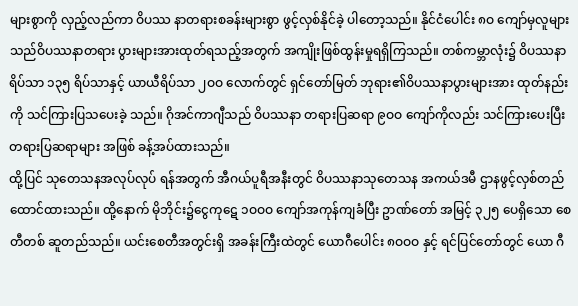များစွာကို လှည့်လည်ကာ ဝိပဿ နာတရားစခန်းများစွာ ဖွင့်လှစ်နိုင်ခဲ့ ပါတော့သည်။ နိုင်ငံပေါင်း ၈ဝ ကျော်မှလူများသည်ဝိပဿနာတရား ပွားများအားထုတ်ရသည့်အတွက် အကျိုးဖြစ်ထွန်းမှုရရှိကြသည်။ တစ်ကမ္ဘာလုံး၌ ဝိပဿနာရိပ်သာ ၁၃၅ ရိပ်သာနှင့် ယာယီရိပ်သာ ၂ဝဝ လောက်တွင် ရှင်တော်မြတ် ဘုရား၏ဝိပဿနာပွားများအား ထုတ်နည်းကို သင်ကြားပြသပေးခဲ့ သည်။ ဂိုအင်ကာဂျီသည် ဝိပဿနာ တရားပြဆရာ ၉ဝဝ ကျော်ကိုလည်း သင်ကြားပေးပြီး တရားပြဆရာများ အဖြစ် ခန့်အပ်ထားသည်။
ထို့ပြင် သုတေသနအလုပ်လုပ် ရန်အတွက် အီဂယ်ပူရီအနီးတွင် ဝိပဿနာသုတေသန အကယ်ဒမီ ဌာနဖွင့်လှစ်တည်ထောင်ထားသည်။ ထို့နောက် မိုဘိုင်း၌ငွေကုဋေ ၁ဝဝဝ ကျော်အကုန်ကျခံပြီး ဥာဏ်တော် အမြင့် ၃၂၅ ပေရှိသော စေတီတစ် ဆူတည်သည်။ ယင်းစေတီအတွင်းရှိ အခန်းကြီးထဲတွင် ယောဂီပေါင်း ၈ဝဝဝ နှင့် ရင်ပြင်တော်တွင် ယော ဂီ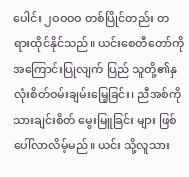ပေါင်း ၂ဝဝဝဝ တစ်ပြိုင်တည်း တရားထိုင်နိုင်သည်။ ယင်းစေတီတော်ကို အကြောင်းပြုလျက် ပြည် သူတို့၏နှလုံးစိတ်ဝမ်းချမ်းမြေ့ခြင်း၊ ညီအစ်ကိုသားချင်းစိတ် မွေးမြူခြင်း များ ဖြစ်ပေါ်လာလိမ့်မည်။ ယင်း သို့လူသား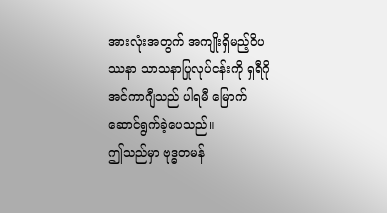အားလုံးအတွက် အကျိုးရှိမည့်ဝိပဿနာ သာသနာပြုလုပ်ငန်းကို ရှရီဂိုအင်ကာဂျီသည် ပါရမီ မြောက် ဆောင်ရွက်ခဲ့ပေသည်။
ဤသည်မှာ ဗုဒ္ဓတမန်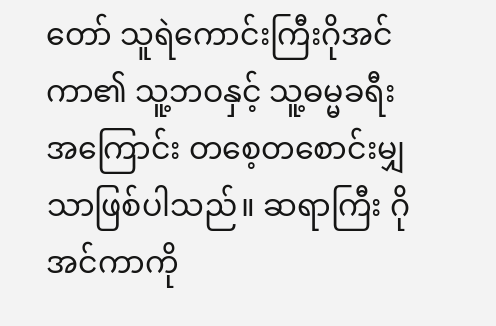တော် သူရဲကောင်းကြီးဂိုအင်ကာ၏ သူ့ဘဝနှင့် သူ့ဓမ္မခရီးအကြောင်း တစေ့တစောင်းမျှသာဖြစ်ပါသည်။ ဆရာကြီး ဂိုအင်ကာကို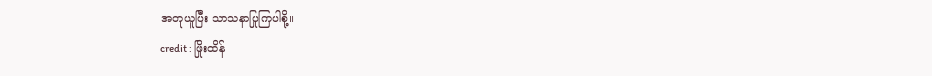အတုယူပြီး သာသနာပြုကြပါစို့။
credit : ဖြိုးထိန်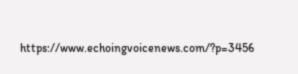https://www.echoingvoicenews.com/?p=3456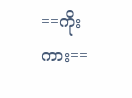==ကိုးကား==